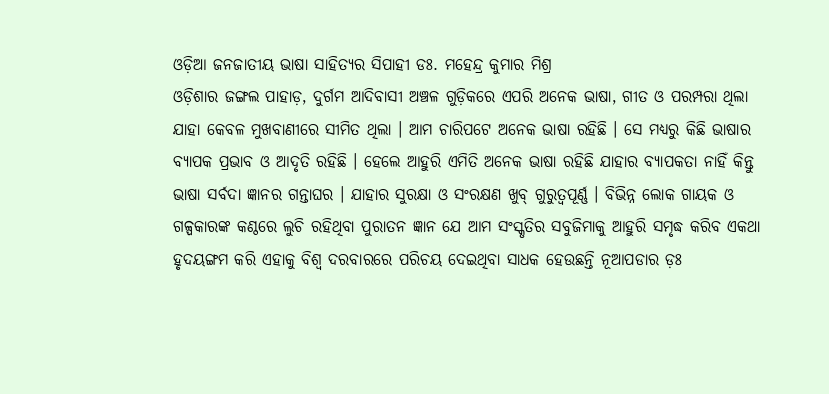ଓଡ଼ିଆ ଜନଜାତୀୟ ଭାଷା ସାହିତ୍ୟର ସିପାହୀ ଡଃ. ମହେନ୍ଦ୍ର କୁମାର ମିଶ୍ର
ଓଡ଼ିଶାର ଜଙ୍ଗଲ ପାହାଡ଼, ଦୁର୍ଗମ ଆଦିବାସୀ ଅଞ୍ଚଳ ଗୁଡ଼ିକରେ ଏପରି ଅନେକ ଭାଷା, ଗୀତ ଓ ପରମ୍ପରା ଥିଲା ଯାହା କେବଳ ମୁଖବାଣୀରେ ସୀମିତ ଥିଲା । ଆମ ଚାରିପଟେ ଅନେକ ଭାଷା ରହିଛି । ସେ ମଧ୍ୟରୁ କିଛି ଭାଷାର ବ୍ୟାପକ ପ୍ରଭାବ ଓ ଆଦୃତି ରହିଛି । ହେଲେ ଆହୁରି ଏମିତି ଅନେକ ଭାଷା ରହିଛି ଯାହାର ବ୍ୟାପକତା ନାହିଁ କିନ୍ତୁ ଭାଷା ସର୍ବଦା ଜ୍ଞାନର ଗନ୍ତାଘର । ଯାହାର ସୁରକ୍ଷା ଓ ସଂରକ୍ଷଣ ଖୁବ୍ ଗୁରୁତ୍ୱପୂର୍ଣ୍ଣ । ବିଭିନ୍ନ ଲୋକ ଗାୟକ ଓ ଗଳ୍ପକାରଙ୍କ କଣ୍ଠରେ ଲୁଚି ରହିଥିବା ପୁରାତନ ଜ୍ଞାନ ଯେ ଆମ ସଂସ୍କୃତିର ସବୁଜିମାକୁ ଆହୁରି ସମୃଦ୍ଧ କରିବ ଏକଥା ହୃଦୟଙ୍ଗମ କରି ଏହାକୁ ବିଶ୍ୱ ଦରବାରରେ ପରିଚୟ ଦେଇଥିବା ସାଧକ ହେଉଛନ୍ତି ନୂଆପଡାର ଡ଼ଃ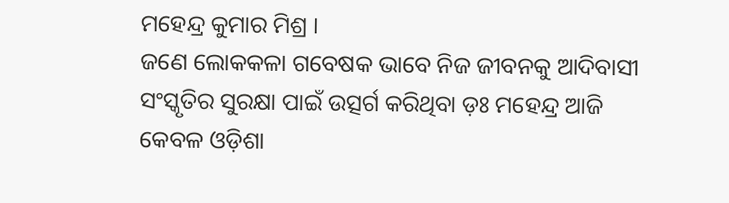ମହେନ୍ଦ୍ର କୁମାର ମିଶ୍ର ।
ଜଣେ ଲୋକକଳା ଗବେଷକ ଭାବେ ନିଜ ଜୀବନକୁ ଆଦିବାସୀ ସଂସ୍କୃତିର ସୁରକ୍ଷା ପାଇଁ ଉତ୍ସର୍ଗ କରିଥିବା ଡ଼ଃ ମହେନ୍ଦ୍ର ଆଜି କେବଳ ଓଡ଼ିଶା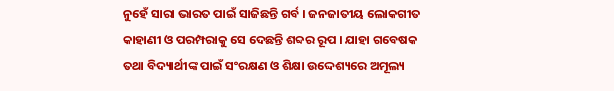ନୁହେଁ ସାରା ଭାରତ ପାଇଁ ସାଜିଛନ୍ତି ଗର୍ବ । ଜନଜାତୀୟ ଲୋକଗୀତ କାହାଣୀ ଓ ପରମ୍ପରାକୁ ସେ ଦେଛନ୍ତି ଶବ୍ଦର ରୂପ । ଯାହା ଗବେଷକ ତଥା ବିଦ୍ୟାର୍ଥୀଙ୍କ ପାଇଁ ସଂରକ୍ଷଣ ଓ ଶିକ୍ଷା ଉଦ୍ଦେଶ୍ୟରେ ଅମୂଲ୍ୟ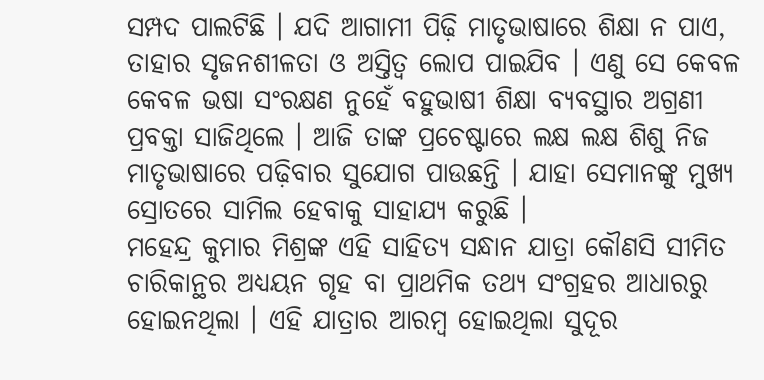ସମ୍ପଦ ପାଲଟିଛି । ଯଦି ଆଗାମୀ ପିଢ଼ି ମାତୃଭାଷାରେ ଶିକ୍ଷା ନ ପାଏ, ତାହାର ସୃଜନଶୀଳତା ଓ ଅସ୍ତିତ୍ୱ ଲୋପ ପାଇଯିବ । ଏଣୁ ସେ କେବଳ କେବଳ ଭଷା ସଂରକ୍ଷଣ ନୁହେଁ ବହୁଭାଷୀ ଶିକ୍ଷା ବ୍ୟବସ୍ଥାର ଅଗ୍ରଣୀ ପ୍ରବକ୍ତା ସାଜିଥିଲେ । ଆଜି ତାଙ୍କ ପ୍ରଚେଷ୍ଟାରେ ଲକ୍ଷ ଲକ୍ଷ ଶିଶୁ ନିଜ ମାତୃଭାଷାରେ ପଢ଼ିବାର ସୁଯୋଗ ପାଉଛନ୍ତି । ଯାହା ସେମାନଙ୍କୁ ମୁଖ୍ୟ ସ୍ରୋତରେ ସାମିଲ ହେବାକୁ ସାହାଯ୍ୟ କରୁଛି ।
ମହେନ୍ଦ୍ର କୁମାର ମିଶ୍ରଙ୍କ ଏହି ସାହିତ୍ୟ ସନ୍ଧାନ ଯାତ୍ରା କୌଣସି ସୀମିତ ଚାରିକାନ୍ଥର ଅଧ୍ୟୟନ ଗୃହ ବା ପ୍ରାଥମିକ ତଥ୍ୟ ସଂଗ୍ରହର ଆଧାରରୁ ହୋଇନଥିଲା । ଏହି ଯାତ୍ରାର ଆରମ୍ବ ହୋଇଥିଲା ସୁଦୂର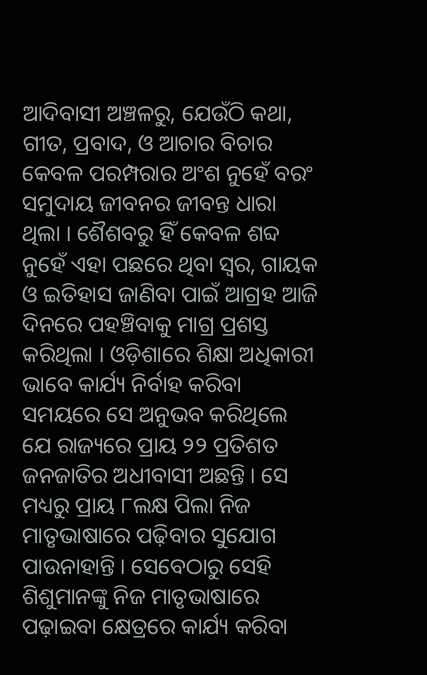ଆଦିବାସୀ ଅଞ୍ଚଳରୁ, ଯେଉଁଠି କଥା, ଗୀତ, ପ୍ରବାଦ, ଓ ଆଚାର ବିଚାର କେବଳ ପରମ୍ପରାର ଅଂଶ ନୁହେଁ ବରଂ ସମୁଦାୟ ଜୀବନର ଜୀବନ୍ତ ଧାରା ଥିଲା । ଶୈଶବରୁ ହିଁ କେବଳ ଶବ୍ଦ ନୁହେଁ ଏହା ପଛରେ ଥିବା ସ୍ୱର, ଗାୟକ ଓ ଇତିହାସ ଜାଣିବା ପାଇଁ ଆଗ୍ରହ ଆଜି ଦିନରେ ପହଞ୍ଚିବାକୁ ମାଗ୍ର ପ୍ରଶସ୍ତ କରିଥିଲା । ଓଡ଼ିଶାରେ ଶିକ୍ଷା ଅଧିକାରୀ ଭାବେ କାର୍ଯ୍ୟ ନିର୍ବାହ କରିବା ସମୟରେ ସେ ଅନୁଭବ କରିଥିଲେ ଯେ ରାଜ୍ୟରେ ପ୍ରାୟ ୨୨ ପ୍ରତିଶତ ଜନଜାତିର ଅଧୀବାସୀ ଅଛନ୍ତି । ସେ ମଧ୍ୟରୁ ପ୍ରାୟ ୮ଲକ୍ଷ ପିଲା ନିଜ ମାତୃଭାଷାରେ ପଢ଼ିବାର ସୁଯୋଗ ପାଉନାହାନ୍ତି । ସେବେଠାରୁ ସେହି ଶିଶୁମାନଙ୍କୁ ନିଜ ମାତୃଭାଷାରେ ପଢ଼ାଇବା କ୍ଷେତ୍ରରେ କାର୍ଯ୍ୟ କରିବା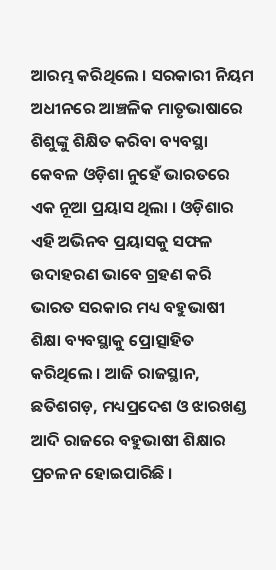ଆରମ୍ଭ କରିଥିଲେ । ସରକାରୀ ନିୟମ ଅଧୀନରେ ଆଞ୍ଚଳିକ ମାତୃଭାଷାରେ ଶିଶୁଙ୍କୁ ଶିକ୍ଷିତ କରିବା ବ୍ୟବସ୍ଥା କେବଳ ଓଡ଼ିଶା ନୁହେଁ ଭାରତରେ ଏକ ନୂଆ ପ୍ରୟାସ ଥିଲା । ଓଡ଼ିଶାର ଏହି ଅଭିନବ ପ୍ରୟାସକୁ ସଫଳ ଉଦାହରଣ ଭାବେ ଗ୍ରହଣ କରି ଭାରତ ସରକାର ମଧ୍ୟ ବହୁଭାଷୀ ଶିକ୍ଷା ବ୍ୟବସ୍ଥାକୁ ପ୍ରୋତ୍ସାହିତ କରିଥିଲେ । ଆଜି ରାଜସ୍ଥାନ, ଛତିଶଗଡ଼, ମଧ୍ୟପ୍ରଦେଶ ଓ ଝାରଖଣ୍ଡ ଆଦି ରାଜରେ ବହୁଭାଷୀ ଶିକ୍ଷାର ପ୍ରଚଳନ ହୋଇପାରିଛି ।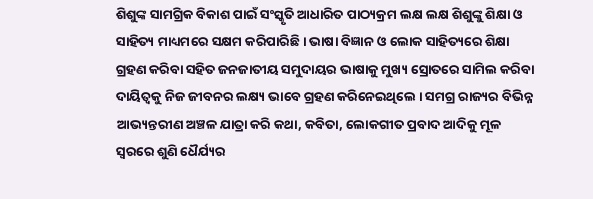ଶିଶୁଙ୍କ ସାମଗ୍ରିକ ବିକାଶ ପାଇଁ ସଂସ୍କୃତି ଆଧାରିତ ପାଠ୍ୟକ୍ରମ ଲକ୍ଷ ଲକ୍ଷ ଶିଶୁଙ୍କୁ ଶିକ୍ଷା ଓ ସାହିତ୍ୟ ମାଧ୍ୟମରେ ସକ୍ଷମ କରିପାରିଛି । ଭାଷା ବିଜ୍ଞାନ ଓ ଲୋକ ସାହିତ୍ୟରେ ଶିକ୍ଷା ଗ୍ରହଣ କରିବା ସହିତ ଜନଜାତୀୟ ସମୁଦାୟର ଭାଷାକୁ ମୁଖ୍ୟ ସ୍ରୋତରେ ସାମିଲ କରିବା ଦାୟିତ୍ୱକୁ ନିଜ ଜୀବନର ଲକ୍ଷ୍ୟ ଭାବେ ଗ୍ରହଣ କରିନେଇଥିଲେ । ସମଗ୍ର ରାଜ୍ୟର ବିଭିନ୍ନ ଆଭ୍ୟନ୍ତରୀଣ ଅଞ୍ଚଳ ଯାତ୍ରା କରି କଥା, କବିତା, ଲୋକଗୀତ ପ୍ରବାଦ ଆଦିକୁ ମୂଳ ସ୍ୱରରେ ଶୁଣି ଧୈର୍ଯ୍ୟର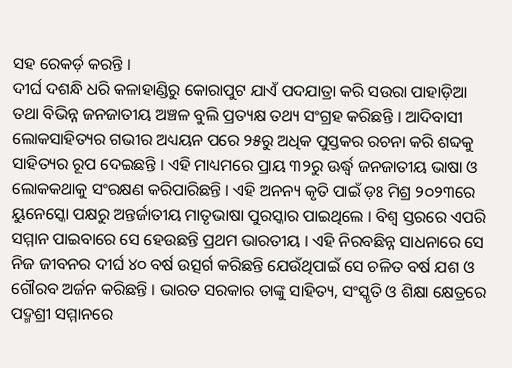ସହ ରେକର୍ଡ଼ କରନ୍ତି ।
ଦୀର୍ଘ ଦଶନ୍ଧି ଧରି କଳାହାଣ୍ଡିରୁ କୋରାପୁଟ ଯାଏଁ ପଦଯାତ୍ରା କରି ସଉରା ପାହାଡ଼ିଆ ତଥା ବିଭିନ୍ନ ଜନଜାତୀୟ ଅଞ୍ଚଳ ବୁଲି ପ୍ରତ୍ୟକ୍ଷ ତଥ୍ୟ ସଂଗ୍ରହ କରିଛନ୍ତି । ଆଦିବାସୀ ଲୋକସାହିତ୍ୟର ଗଭୀର ଅଧ୍ୟୟନ ପରେ ୨୫ରୁ ଅଧିକ ପୁସ୍ତକର ରଚନା କରି ଶବ୍ଦକୁ ସାହିତ୍ୟର ରୂପ ଦେଇଛନ୍ତି । ଏହି ମାଧ୍ୟମରେ ପ୍ରାୟ ୩୨ରୁ ଊର୍ଦ୍ଧ୍ୱ ଜନଜାତୀୟ ଭାଷା ଓ ଲୋକକଥାକୁ ସଂରକ୍ଷଣ କରିପାରିଛନ୍ତି । ଏହି ଅନନ୍ୟ କୃତି ପାଇଁ ଡ଼ଃ ମିଶ୍ର ୨୦୨୩ରେ ୟୁନେସ୍କୋ ପକ୍ଷରୁ ଅନ୍ତର୍ଜାତୀୟ ମାତୃଭାଷା ପୁରସ୍କାର ପାଇଥିଲେ । ବିଶ୍ୱ ସ୍ତରରେ ଏପରି ସମ୍ମାନ ପାଇବାରେ ସେ ହେଉଛନ୍ତି ପ୍ରଥମ ଭାରତୀୟ । ଏହି ନିରବଛିନ୍ନ ସାଧନାରେ ସେ ନିଜ ଜୀବନର ଦୀର୍ଘ ୪୦ ବର୍ଷ ଉତ୍ସର୍ଗ କରିଛନ୍ତି ଯେଉଁଥିପାଇଁ ସେ ଚଳିତ ବର୍ଷ ଯଶ ଓ ଗୌରବ ଅର୍ଜନ କରିଛନ୍ତି । ଭାରତ ସରକାର ତାଙ୍କୁ ସାହିତ୍ୟ, ସଂସ୍କୃତି ଓ ଶିକ୍ଷା କ୍ଷେତ୍ରରେ ପଦ୍ମଶ୍ରୀ ସମ୍ମାନରେ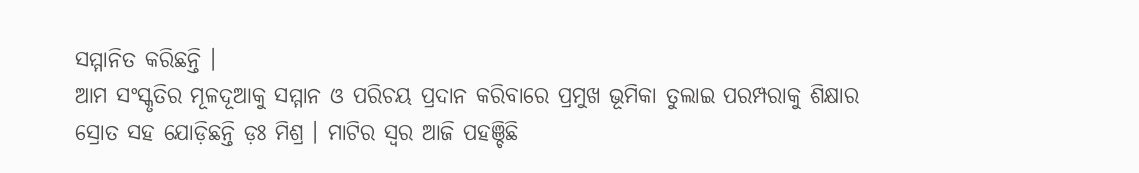ସମ୍ମାନିତ କରିଛନ୍ତି ।
ଆମ ସଂସ୍କୃତିର ମୂଳଦୂଆକୁ ସମ୍ମାନ ଓ ପରିଚୟ ପ୍ରଦାନ କରିବାରେ ପ୍ରମୁଖ ଭୂମିକା ତୁଲାଇ ପରମ୍ପରାକୁ ଶିକ୍ଷାର ସ୍ରୋତ ସହ ଯୋଡ଼ିଛନ୍ତି ଡ଼ଃ ମିଶ୍ର । ମାଟିର ସ୍ୱର ଆଜି ପହଞ୍ଚିଛି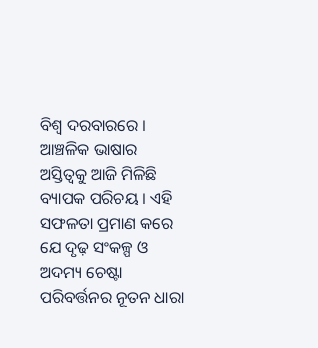ବିଶ୍ୱ ଦରବାରରେ । ଆଞ୍ଚଳିକ ଭାଷାର ଅସ୍ତିତ୍ୱକୁ ଆଜି ମିଳିଛି ବ୍ୟାପକ ପରିଚୟ । ଏହି ସଫଳତା ପ୍ରମାଣ କରେ ଯେ ଦୃଢ଼ ସଂକଳ୍ପ ଓ ଅଦମ୍ୟ ଚେଷ୍ଟା ପରିବର୍ତ୍ତନର ନୂତନ ଧାରା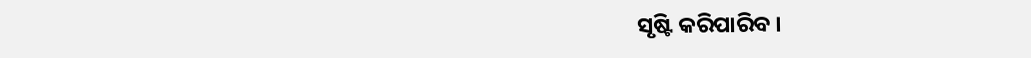ସୃଷ୍ଟି କରିପାରିବ ।